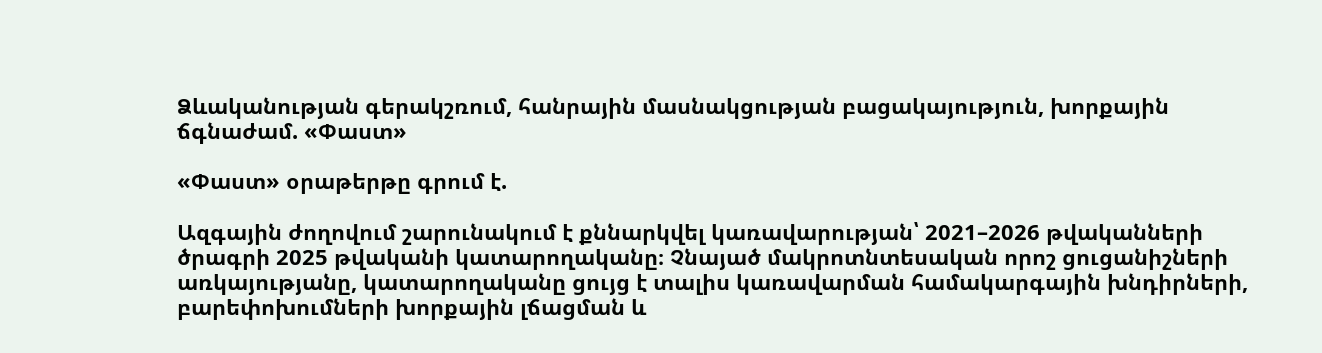Ձևականության գերակշռում, հանրային մասնակցության բացակայություն, խորքային ճգնաժամ. «Փաստ»

«Փաստ» օրաթերթը գրում է.

Ազգային ժողովում շարունակում է քննարկվել կառավարության՝ 2021–2026 թվականների ծրագրի 2025 թվականի կատարողականը։ Չնայած մակրոտնտեսական որոշ ցուցանիշների առկայությանը, կատարողականը ցույց է տալիս կառավարման համակարգային խնդիրների, բարեփոխումների խորքային լճացման և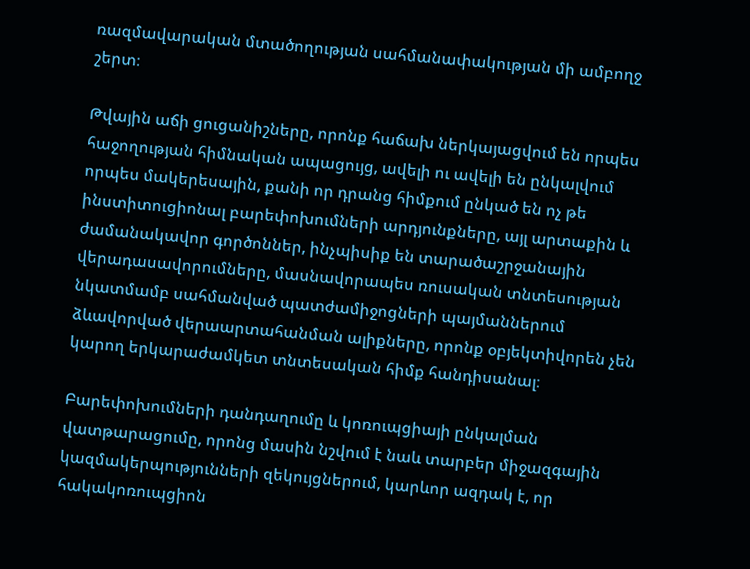ռազմավարական մտածողության սահմանափակության մի ամբողջ շերտ։

Թվային աճի ցուցանիշները, որոնք հաճախ ներկայացվում են որպես հաջողության հիմնական ապացույց, ավելի ու ավելի են ընկալվում որպես մակերեսային, քանի որ դրանց հիմքում ընկած են ոչ թե ինստիտուցիոնալ բարեփոխումների արդյունքները, այլ արտաքին և ժամանակավոր գործոններ, ինչպիսիք են տարածաշրջանային վերադասավորումները, մասնավորապես ռուսական տնտեսության նկատմամբ սահմանված պատժամիջոցների պայմաններում ձևավորված վերաարտահանման ալիքները, որոնք օբյեկտիվորեն չեն կարող երկարաժամկետ տնտեսական հիմք հանդիսանալ։

Բարեփոխումների դանդաղումը և կոռուպցիայի ընկալման վատթարացումը, որոնց մասին նշվում է նաև տարբեր միջազգային կազմակերպությունների զեկույցներում, կարևոր ազդակ է, որ հակակոռուպցիոն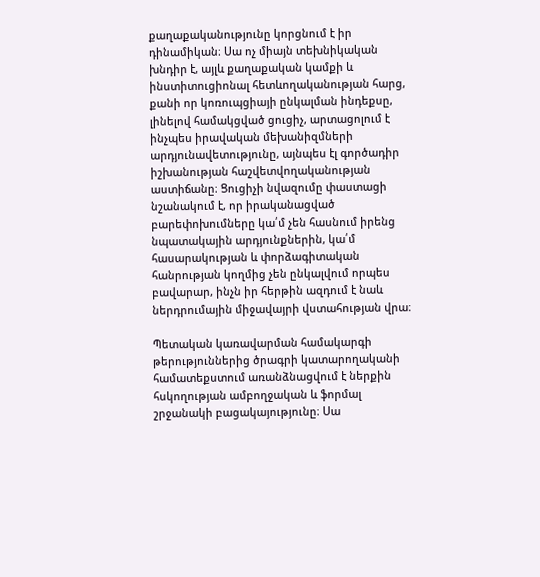քաղաքականությունը կորցնում է իր դինամիկան։ Սա ոչ միայն տեխնիկական խնդիր է, այլև քաղաքական կամքի և ինստիտուցիոնալ հետևողականության հարց, քանի որ կոռուպցիայի ընկալման ինդեքսը, լինելով համակցված ցուցիչ, արտացոլում է ինչպես իրավական մեխանիզմների արդյունավետությունը, այնպես էլ գործադիր իշխանության հաշվետվողականության աստիճանը։ Ցուցիչի նվազումը փաստացի նշանակում է, որ իրականացված բարեփոխումները կա՛մ չեն հասնում իրենց նպատակային արդյունքներին, կա՛մ հասարակության և փորձագիտական հանրության կողմից չեն ընկալվում որպես բավարար, ինչն իր հերթին ազդում է նաև ներդրումային միջավայրի վստահության վրա։

Պետական կառավարման համակարգի թերություններից ծրագրի կատարողականի համատեքստում առանձնացվում է ներքին հսկողության ամբողջական և ֆորմալ շրջանակի բացակայությունը։ Սա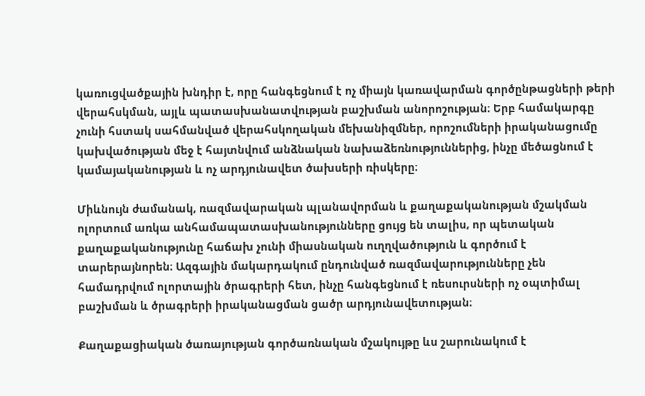կառուցվածքային խնդիր է, որը հանգեցնում է ոչ միայն կառավարման գործընթացների թերի վերահսկման, այլև պատասխանատվության բաշխման անորոշության։ Երբ համակարգը չունի հստակ սահմանված վերահսկողական մեխանիզմներ, որոշումների իրականացումը կախվածության մեջ է հայտնվում անձնական նախաձեռնություններից, ինչը մեծացնում է կամայականության և ոչ արդյունավետ ծախսերի ռիսկերը։

Միևնույն ժամանակ, ռազմավարական պլանավորման և քաղաքականության մշակման ոլորտում առկա անհամապատասխանությունները ցույց են տալիս, որ պետական քաղաքականությունը հաճախ չունի միասնական ուղղվածություն և գործում է տարերայնորեն։ Ազգային մակարդակում ընդունված ռազմավարությունները չեն համադրվում ոլորտային ծրագրերի հետ, ինչը հանգեցնում է ռեսուրսների ոչ օպտիմալ բաշխման և ծրագրերի իրականացման ցածր արդյունավետության։

Քաղաքացիական ծառայության գործառնական մշակույթը ևս շարունակում է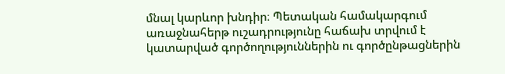մնալ կարևոր խնդիր։ Պետական համակարգում առաջնահերթ ուշադրությունը հաճախ տրվում է կատարված գործողություններին ու գործընթացներին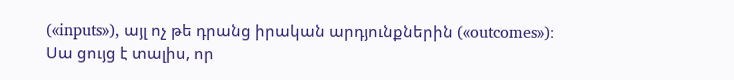(«inputs»), այլ ոչ թե դրանց իրական արդյունքներին («outcomes»)։ Սա ցույց է տալիս, որ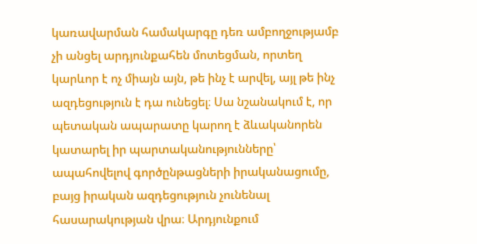կառավարման համակարգը դեռ ամբողջությամբ չի անցել արդյունքահեն մոտեցման, որտեղ կարևոր է ոչ միայն այն, թե ինչ է արվել, այլ թե ինչ ազդեցություն է դա ունեցել։ Սա նշանակում է, որ պետական ապարատը կարող է ձևականորեն կատարել իր պարտականությունները՝ ապահովելով գործընթացների իրականացումը, բայց իրական ազդեցություն չունենալ հասարակության վրա։ Արդյունքում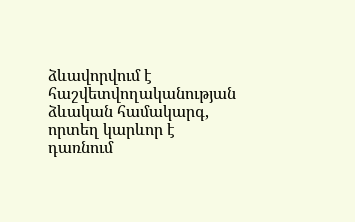ձևավորվում է հաշվետվողականության ձևական համակարգ, որտեղ կարևոր է դառնում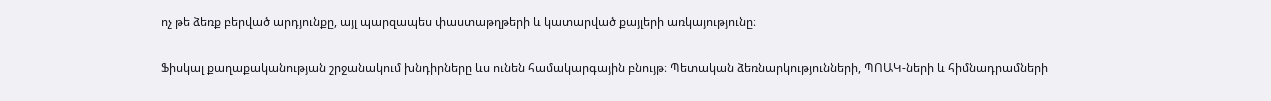ոչ թե ձեռք բերված արդյունքը, այլ պարզապես փաստաթղթերի և կատարված քայլերի առկայությունը։

Ֆիսկալ քաղաքականության շրջանակում խնդիրները ևս ունեն համակարգային բնույթ։ Պետական ձեռնարկությունների, ՊՈԱԿ-ների և հիմնադրամների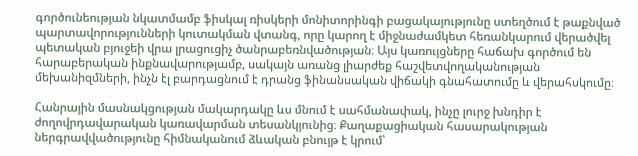գործունեության նկատմամբ ֆիսկալ ռիսկերի մոնիտորինգի բացակայությունը ստեղծում է թաքնված պարտավորությունների կուտակման վտանգ, որը կարող է միջնաժամկետ հեռանկարում վերածվել պետական բյուջեի վրա լրացուցիչ ծանրաբեռնվածության։ Այս կառույցները հաճախ գործում են հարաբերական ինքնավարությամբ, սակայն առանց լիարժեք հաշվետվողականության մեխանիզմների, ինչն էլ բարդացնում է դրանց ֆինանսական վիճակի գնահատումը և վերահսկումը։

Հանրային մասնակցության մակարդակը ևս մնում է սահմանափակ, ինչը լուրջ խնդիր է ժողովրդավարական կառավարման տեսանկյունից։ Քաղաքացիական հասարակության ներգրավվածությունը հիմնականում ձևական բնույթ է կրում՝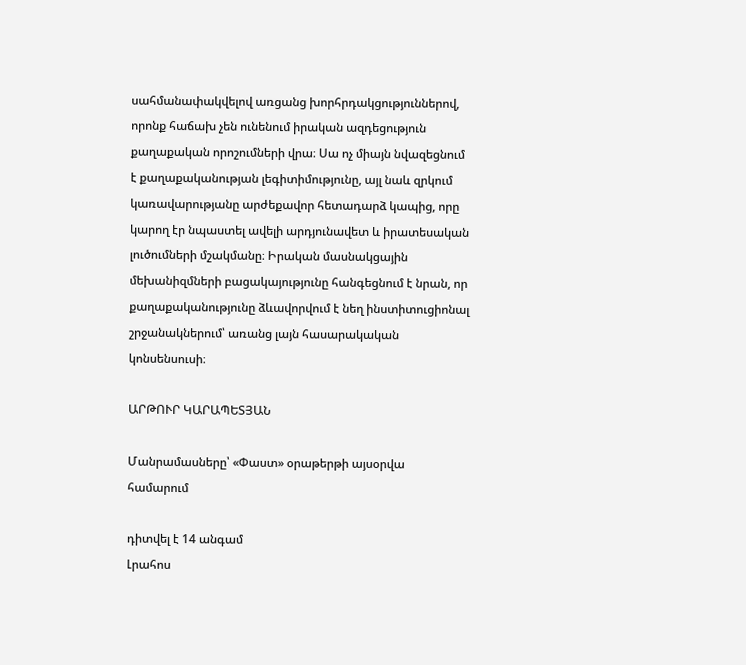սահմանափակվելով առցանց խորհրդակցություններով, որոնք հաճախ չեն ունենում իրական ազդեցություն քաղաքական որոշումների վրա։ Սա ոչ միայն նվազեցնում է քաղաքականության լեգիտիմությունը, այլ նաև զրկում կառավարությանը արժեքավոր հետադարձ կապից, որը կարող էր նպաստել ավելի արդյունավետ և իրատեսական լուծումների մշակմանը։ Իրական մասնակցային մեխանիզմների բացակայությունը հանգեցնում է նրան, որ քաղաքականությունը ձևավորվում է նեղ ինստիտուցիոնալ շրջանակներում՝ առանց լայն հասարակական կոնսենսուսի։

ԱՐԹՈՒՐ ԿԱՐԱՊԵՏՅԱՆ

Մանրամասները՝ «Փաստ» օրաթերթի այսօրվա համարում

դիտվել է 14 անգամ
Լրահոս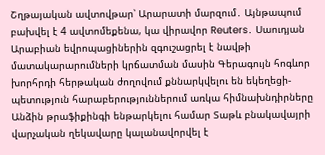Շղթայական ավտովթար՝ Արարատի մարզում․ Այնթապում բախվել է 4 ավտոմեքենա, կա վիրավոր Reuters․ Սաուդյան Արաբիան եվրոպացիներին զգուշացրել է նավթի մատակարարումների կրճատման մասին Գերագույն հոգևոր խորհրդի հերթական ժողովում քննարկվելու են եկեղեցի-պետություն հարաբերություններում առկա հիմնախնդիրները Անձին թրաֆիքինգի ենթարկելու համար Տաթև բնակավայրի վարչական ղեկավարը կալանավորվել է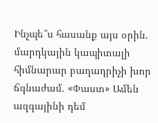Ինչպե՞ս հասանք այս օրին. մարդկային կապիտալի հիմնարար բաղադրիչի խոր ճգնաժամ. «Փաստ» Ամեն ազգայինի դեմ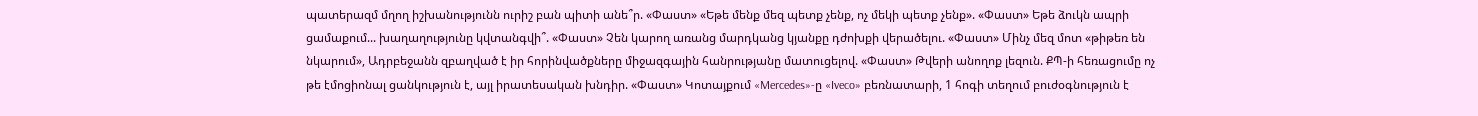պատերազմ մղող իշխանությունն ուրիշ բան պիտի անե՞ր. «Փաստ» «Եթե մենք մեզ պետք չենք, ոչ մեկի պետք չենք». «Փաստ» Եթե ձուկն ապրի ցամաքում... խաղաղությունը կվտանգվի՞. «Փաստ» Չեն կարող առանց մարդկանց կյանքը դժոխքի վերածելու. «Փաստ» Մինչ մեզ մոտ «թիթեռ են նկարում», Ադրբեջանն զբաղված է իր հորինվածքները միջազգային հանրությանը մատուցելով. «Փաստ» Թվերի անողոք լեզուն. ՔՊ-ի հեռացումը ոչ թե էմոցիոնալ ցանկություն է, այլ իրատեսական խնդիր. «Փաստ» Կոտայքում «Mercedes»-ը «Iveco» բեռնատարի, 1 հոգի տեղում բուժօգնություն է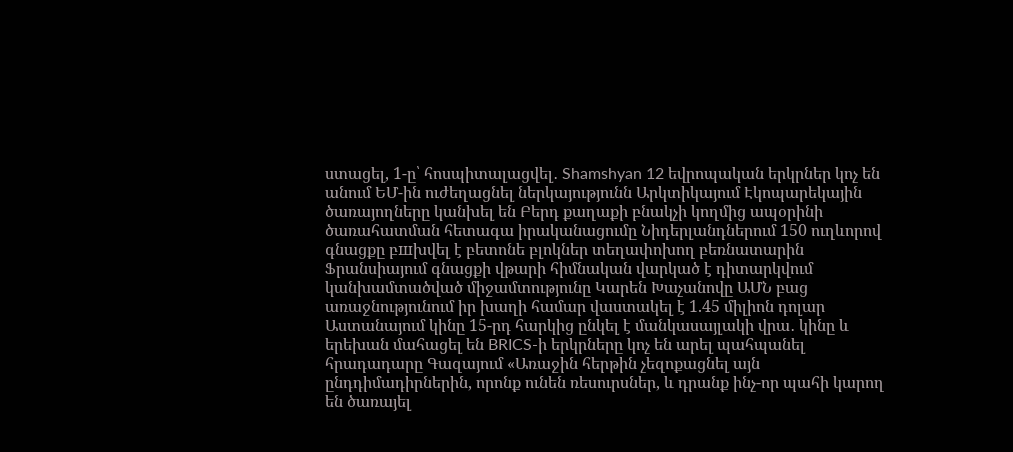ստացել, 1-ը՝ հոսպիտալացվել․ Shamshyan 12 եվրոպական երկրներ կոչ են անում ԵՄ-ին ուժեղացնել ներկայությունն Արկտիկայում Էկոպարեկային ծառայողները կանխել են Բերդ քաղաքի բնակչի կողմից ապօրինի ծառահատման հետագա իրականացումը Նիդերլանդներում 150 ուղևորով գնացքը բшխվել է բետոնե բլոկներ տեղափոխող բեռնատարին Ֆրանսիայում գնացքի վթարի հիմնական վարկած է դիտարկվում կանխամտածված միջամտությունը Կարեն Խաչանովը ԱՄՆ բաց առաջնությունում իր խաղի համար վաստակել է 1.45 միլիոն դոլար Աստանայում կինը 15-րդ հարկից ընկել է մանկասայլակի վրա․ կինը և երեխան մահացել են BRICS-ի երկրները կոչ են արել պահպանել հրադադարը Գազայում «Առաջին հերթին չեզոքացնել այն ընդդիմադիրներին, որոնք ունեն ռեսուրսներ, և դրանք ինչ-որ պահի կարող են ծառայել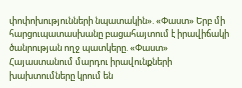փոփոխությունների նպատակին». «Փաստ» Երբ մի հարցուպատասխանը բացահայտում է իրավիճակի ծանրության ողջ պատկերը. «Փաստ» Հայաստանում մարդու իրավունքների խախտումները կրում են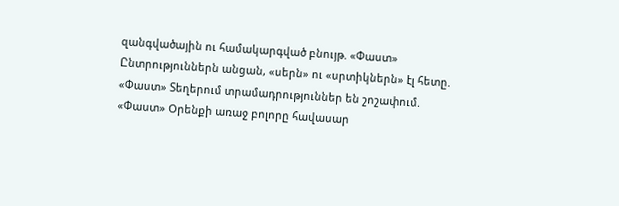զանգվածային ու համակարգված բնույթ. «Փաստ» Ընտրություններն անցան, «սերն» ու «սրտիկներն» էլ հետը. «Փաստ» Տեղերում տրամադրություններ են շոշափում. «Փաստ» Oրենքի առաջ բոլորը հավասար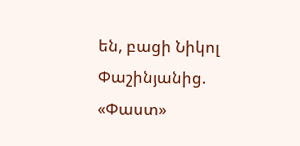են, բացի Նիկոլ Փաշինյանից. «Փաստ»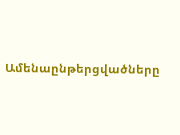Ամենաընթերցվածները